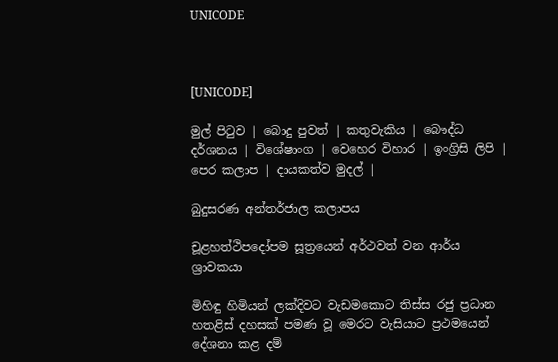UNICODE



[UNICODE]

මුල් පිටුව | බොදු පුවත් | කතුවැකිය | බෞද්ධ දර්ශනය | විශේෂාංග | වෙහෙර විහාර | ඉංග්‍රිසි ලිපි | පෙර කලාප | දායකත්ව මුදල් |

බුදුසරණ අන්තර්ජාල කලාපය

චූළහත්ථිපදෝපම සූත්‍රයෙන් අර්ථවත් වන ආර්ය ශ්‍රාවකයා

මිහිඳු හිමියන් ලක්දිවට වැඩමකොට තිස්ස රජු ප්‍රධාන හතළිස් දහසක් පමණ වූ මෙරට වැසියාට ප්‍රථමයෙන් දේශනා කළ දම්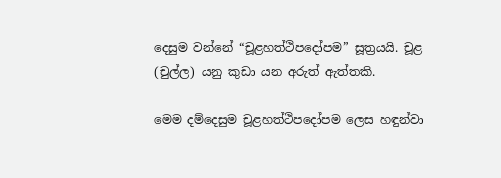දෙසුම වන්නේ “චූළහත්ථිපදෝපම” සූත්‍රයයි. චූළ (චුල්ල) යනු කුඩා යන අරුත් ඇත්තකි.

මෙම දම්දෙසුම චූළහත්ථිපදෝපම ලෙස හඳුන්වා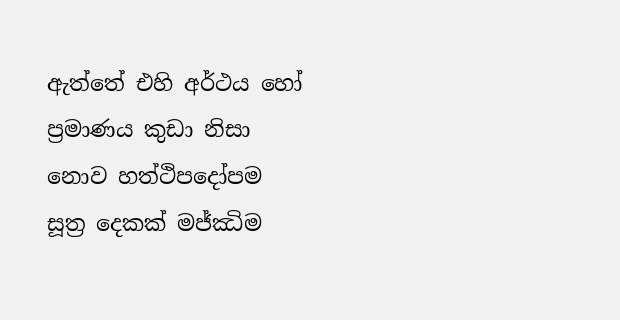ඇත්තේ එහි අර්ථය හෝ ප්‍රමාණය කුඩා නිසා නොව හත්ථිපදෝපම සූත්‍ර දෙකක් මජ්ඣිම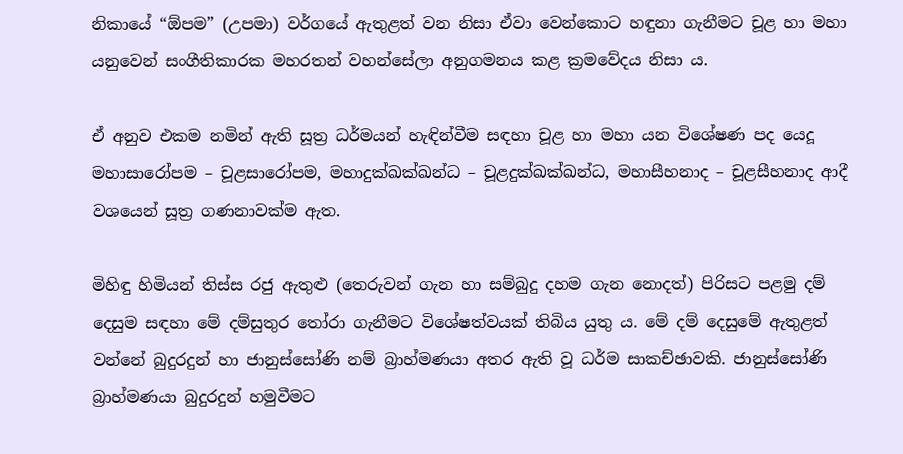නිකායේ “ඕපම” (උපමා) වර්ගයේ ඇතුළත් වන නිසා ඒවා වෙන්කොට හඳුනා ගැනීමට චූළ හා මහා යනුවෙන් සංගීතිකාරක මහරතන් වහන්සේලා අනුගමනය කළ ක්‍රමවේදය නිසා ය.

ඒ අනුව එකම නමින් ඇති සූත්‍ර ධර්මයන් හැඳින්වීම සඳහා චූළ හා මහා යන විශේෂණ පද යෙදූ මහාසාරෝපම – චූළසාරෝපම, මහාදුක්ඛක්ඛන්ධ – චූළදුක්ඛක්ඛන්ධ, මහාසීහනාද – චූළසීහනාද ආදී වශයෙන් සූත්‍ර ගණනාවක්ම ඇත.

මිහිඳු හිමියන් තිස්ස රජු ඇතුළු (තෙරුවන් ගැන හා සම්බුදු දහම ගැන නොදත්) පිරිසට පළමු දම් දෙසුම සඳහා මේ දම්සුතුර තෝරා ගැනීමට විශේෂත්වයක් තිබිය යුතු ය. මේ දම් දෙසුමේ ඇතුළත් වන්නේ බුදුරදුන් හා ජානුස්සෝණි නම් බ්‍රාහ්මණයා අතර ඇති වූ ධර්ම සාකච්ඡාවකි. ජානුස්සෝණි බ්‍රාහ්මණයා බුදුරදුන් හමුවීමට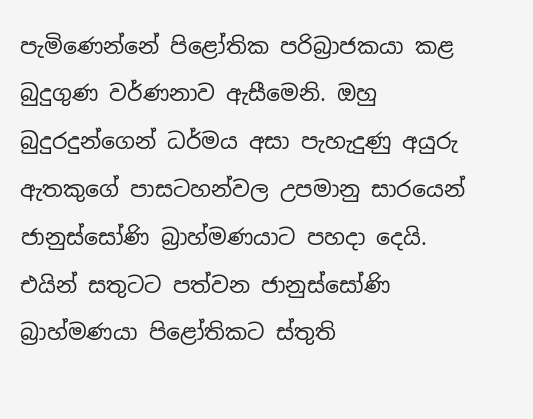පැමිණෙන්නේ පිළෝතික පරිබ්‍රාජකයා කළ බුදුගුණ වර්ණනාව ඇසීමෙනි. ඔහු බුදුරදුන්ගෙන් ධර්මය අසා පැහැදුණු අයුරු ඇතකුගේ පාසටහන්වල උපමානු සාරයෙන් ජානුස්සෝණි බ්‍රාහ්මණයාට පහදා දෙයි. එයින් සතුටට පත්වන ජානුස්සෝණි බ්‍රාහ්මණයා පිළෝතිකට ස්තුති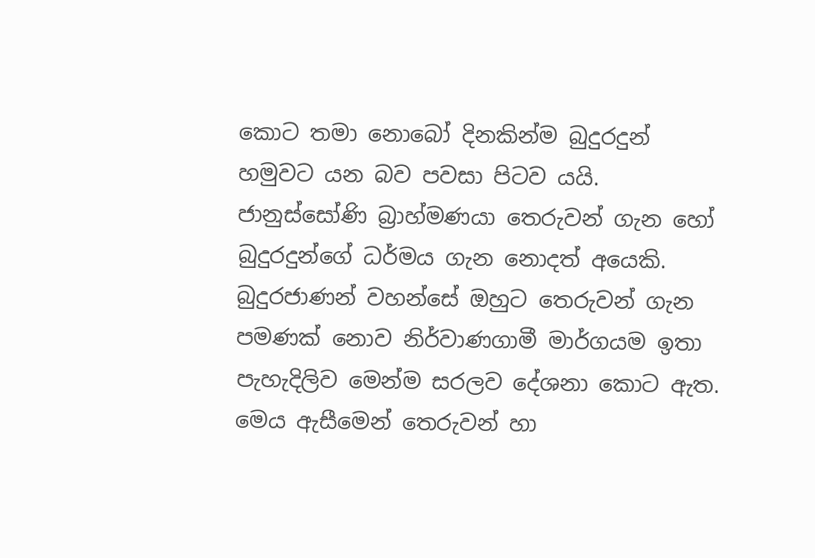කොට තමා නොබෝ දිනකින්ම බුදුරදුන් හමුවට යන බව පවසා පිටව යයි. ජානුස්සෝණි බ්‍රාහ්මණයා තෙරුවන් ගැන හෝ බුදුරදුන්ගේ ධර්මය ගැන නොදත් අයෙකි. බුදුරජාණන් වහන්සේ ඔහුට තෙරුවන් ගැන පමණක් නොව නිර්වාණගාමී මාර්ගයම ඉතා පැහැදිලිව මෙන්ම සරලව දේශනා කොට ඇත. මෙය ඇසීමෙන් තෙරුවන් හා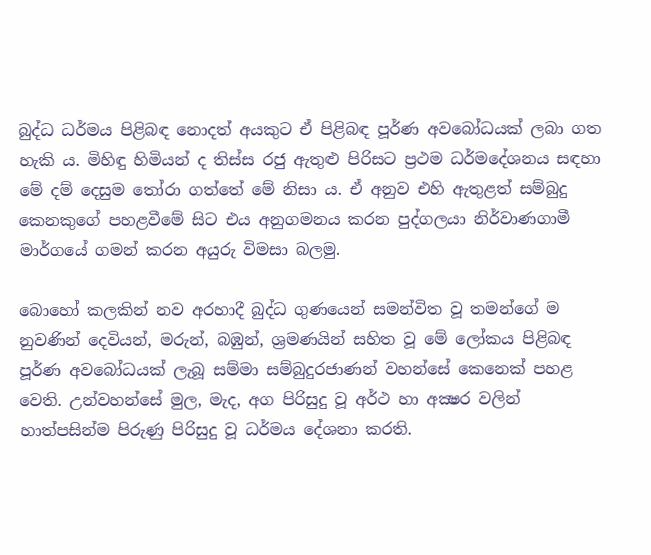බුද්ධ ධර්මය පිළිබඳ නොදත් අයකුට ඒ පිළිබඳ පූර්ණ අවබෝධයක් ලබා ගත හැකි ය. මිහිඳු හිමියන් ද තිස්ස රජු ඇතුළු පිරිසට ප්‍රථම ධර්මදේශනය සඳහා මේ දම් දෙසුම තෝරා ගත්තේ මේ නිසා ය. ඒ අනුව එහි ඇතුළත් සම්බුදු කෙනකුගේ පහළවීමේ සිට එය අනුගමනය කරන පුද්ගලයා නිර්වාණගාමී මාර්ගයේ ගමන් කරන අයුරු විමසා බලමු.

බොහෝ කලකින් නව අරහාදී බුද්ධ ගුණයෙන් සමන්විත වූ තමන්ගේ ම නුවණින් දෙවියන්, මරුන්, බඹුන්, ශ්‍රමණයින් සහිත වූ මේ ලෝකය පිළිබඳ පූර්ණ අවබෝධයක් ලැබූ සම්මා සම්බුදුරජාණන් වහන්සේ කෙනෙක් පහළ වෙති. උන්වහන්සේ මුල, මැද, අග පිරිසුදු වූ අර්ථ හා අක්‍ෂර වලින් හාත්පසින්ම පිරුණු පිරිසුදු වූ ධර්මය දේශනා කරති.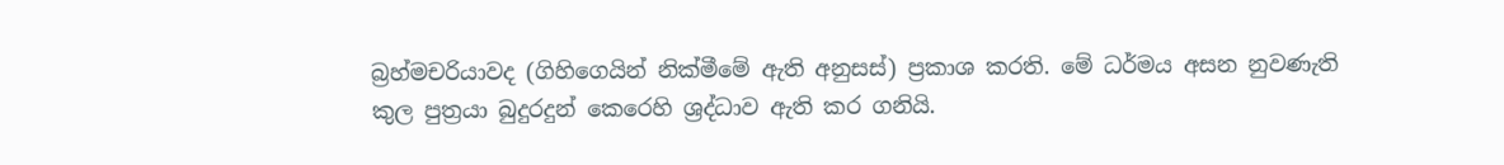බ්‍රහ්මචරියාවද (ගිහිගෙයින් නික්මීමේ ඇති අනුසස්) ප්‍රකාශ කරති. මේ ධර්මය අසන නුවණැති කුල පුත්‍රයා බුදුරදුන් කෙරෙහි ශ්‍රද්ධාව ඇති කර ගනියි.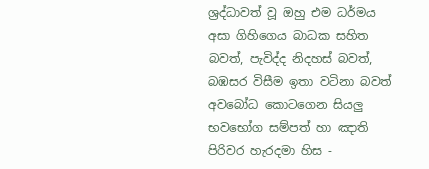ශ්‍රද්ධාවත් වූ ඔහු එම ධර්මය අසා ගිහිගෙය බාධක සහිත බවත්, පැවිද්ද නිදහස් බවත්, බඹසර විසීම ඉතා වටිනා බවත් අවබෝධ කොටගෙන සියලු භවභෝග සම්පත් හා ඤාති පිරිවර හැරදමා හිස -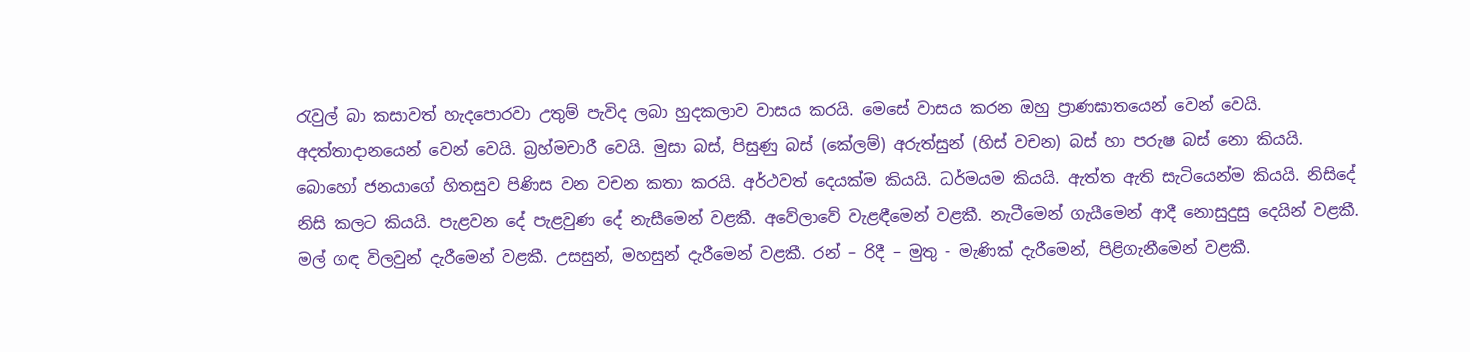රැවුල් බා කසාවත් හැදපොරවා උතුම් පැවිද ලබා හුදකලාව වාසය කරයි. මෙසේ වාසය කරන ඔහු ප්‍රාණඝාතයෙන් වෙන් වෙයි. අදත්තාදානයෙන් වෙන් වෙයි. බ්‍රහ්මචාරී වෙයි. මුසා බස්, පිසුණු බස් (කේලම්) අරුත්සුන් (හිස් වචන) බස් හා පරුෂ බස් නො කියයි. බොහෝ ජනයාගේ හිතසුව පිණිස වන වචන කතා කරයි. අර්ථවත් දෙයක්ම කියයි. ධර්මයම කියයි. ඇත්ත ඇති සැටියෙන්ම කියයි. නිසිදේ නිසි කලට කියයි. පැළවන දේ පැළවුණ දේ නැසීමෙන් වළකී. අවේලාවේ වැළඳීමෙන් වළකී. නැටීමෙන් ගැයීමෙන් ආදී නොසුදුසු දෙයින් වළකී. මල් ගඳ විලවුන් දැරීමෙන් වළකී. උසසුන්, මහසුන් දැරීමෙන් වළකී. රන් – රිදී – මුතු - මැණික් දැරීමෙන්, පිළිගැනීමෙන් වළකී.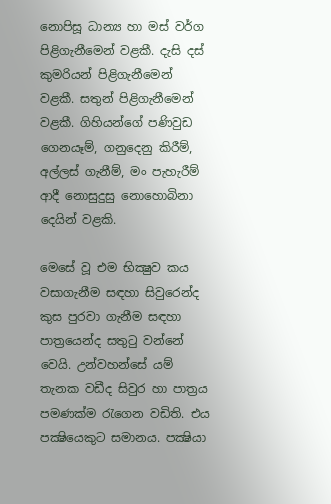නොපිසූ ධාන්‍ය හා මස් වර්ග පිළිගැනීමෙන් වළකී. දැසි දස් කුමරියන් පිළිගැනීමෙන් වළකී. සතුන් පිළිගැනීමෙන් වළකී. ගිහියන්ගේ පණිවුඩ ගෙනයෑම්, ගනුදෙනු කිරීම්, අල්ලස් ගැනීම්, මං පැහැරීම් ආදී නොසුදුසු නොහොබිනා දෙයින් වළකි.

මෙසේ වූ එම භික්‍ෂුව කය වසාගැනීම සඳහා සිවුරෙන්ද කුස පුරවා ගැනීම සඳහා පාත්‍රයෙන්ද සතුටු වන්නේ වෙයි. උන්වහන්සේ යම් තැනක වඩීද සිවුර හා පාත්‍රය පමණක්ම රැගෙන වඩිති. එය පක්‍ෂියෙකුට සමානය. පක්‍ෂියා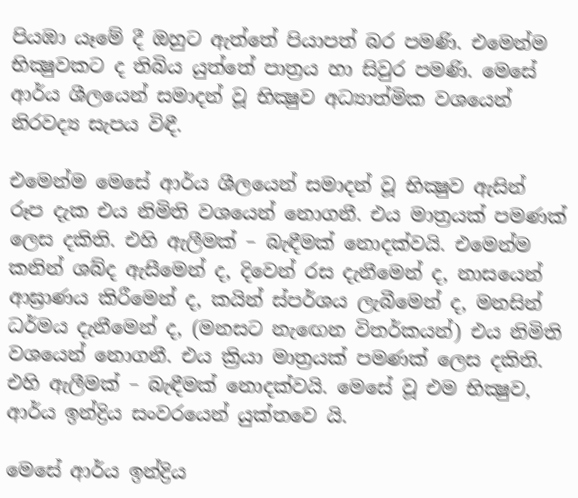පියඹා යෑමේ දී ඔහුට ඇත්තේ පියාපත් බර පමණි. එමෙන්ම භික්‍ෂුවකට ද තිබිය යුත්තේ පාත්‍රය හා සිවුර පමණි. මෙසේ ආර්ය ශීලයෙන් සමාදන් වූ භික්‍ෂුව අධ්‍යාත්මික වශයෙන් නිරවද්‍ය සැපය විඳී.

එමෙන්ම මෙසේ ආර්ය ශීලයෙන් සමාදන් වූ භික්‍ෂුව ඇසින් රූප දැක එය නිමිති වශයෙන් නොගනී. එය මාත්‍රයක් පමණක් ලෙස දකිති. එහි ඇලීමක් – බැඳීමක් නොදක්වයි. එමෙන්ම කනින් ශබ්ද ඇසීමෙන් ද, දිවෙන් රස දැනීමෙන් ද, නාසයෙන් ආඝ්‍රාණය කිරීමෙන් ද, කයින් ස්පර්ශය ලැබීමෙන් ද, මනසින් ධර්මය දැනීමෙන් ද, (මනසට නැඟෙන විතර්කයන්) එය නිමිති වශයෙන් නොගනී. එය ක්‍රියා මාත්‍රයක් පමණක් ලෙස දකිති. එහි ඇලීමක් – බැඳීමක් නොදක්වයි. මෙසේ වූ එම භික්‍ෂුව, ආර්ය ඉන්ද්‍රිය සංවරයෙන් යුක්තවෙ යි.

මෙසේ ආර්ය ඉන්ද්‍රිය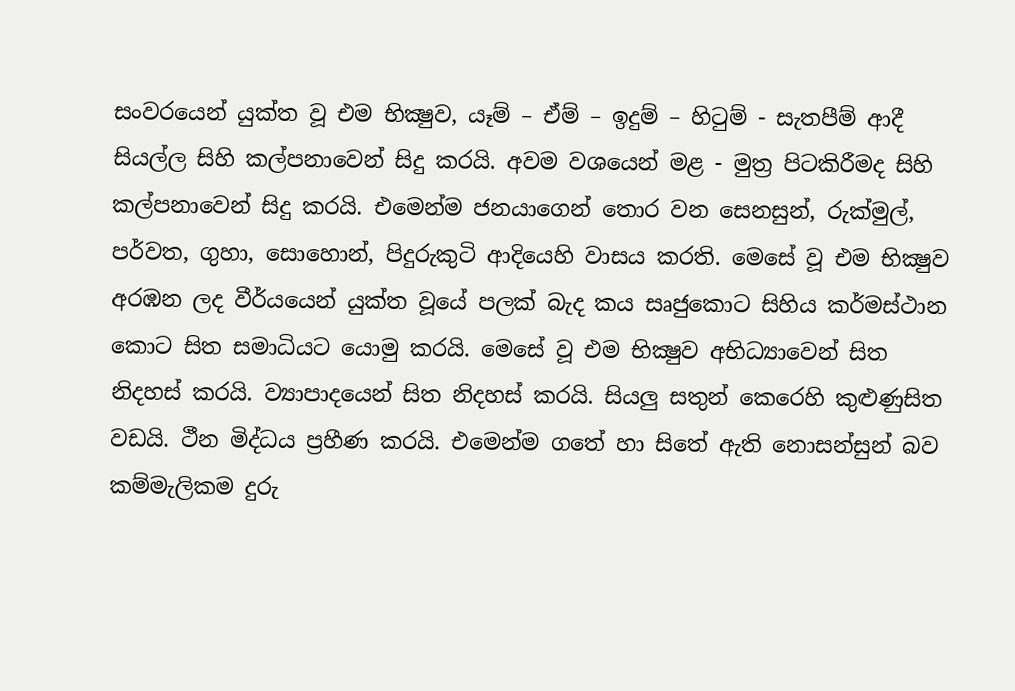සංවරයෙන් යුක්ත වූ එම භික්‍ෂුව, යෑම් – ඒම් – ඉදුම් – හිටුම් - සැතපීම් ආදී සියල්ල සිහි කල්පනාවෙන් සිදු කරයි. අවම වශයෙන් මළ - මුත්‍ර පිටකිරීමද සිහි කල්පනාවෙන් සිදු කරයි. එමෙන්ම ජනයාගෙන් තොර වන සෙනසුන්, රුක්මුල්, පර්වත, ගුහා, සොහොන්, පිදුරුකුටි ආදියෙහි වාසය කරති. මෙසේ වූ එම භික්‍ෂුව අරඹන ලද වීර්යයෙන් යුක්ත වූයේ පලක් බැද කය සෘජුකොට සිහිය කර්මස්ථාන කොට සිත සමාධියට යොමු කරයි. මෙසේ වූ එම භික්‍ෂුව අභිධ්‍යාවෙන් සිත නිදහස් කරයි. ව්‍යාපාදයෙන් සිත නිදහස් කරයි. සියලු සතුන් කෙරෙහි කුළුණුසිත වඩයි. ථීන මිද්ධය ප්‍රහීණ කරයි. එමෙන්ම ගතේ හා සිතේ ඇති නොසන්සුන් බව කම්මැලිකම දුරු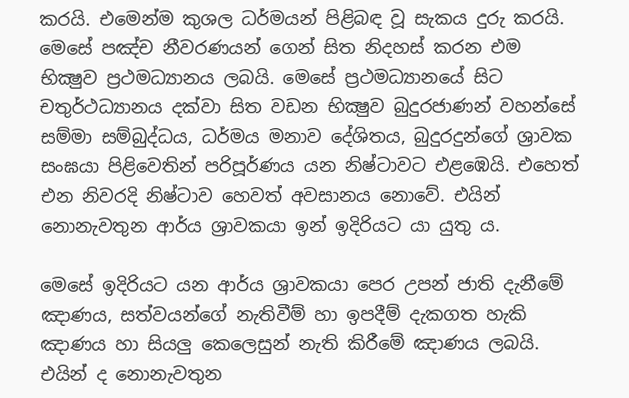කරයි. එමෙන්ම කුශල ධර්මයන් පිළිබඳ වූ සැකය දුරු කරයි. මෙසේ පඤ්ච නීවරණයන් ගෙන් සිත නිදහස් කරන එම භික්‍ෂුව ප්‍රථමධ්‍යානය ලබයි. මෙසේ ප්‍රථමධ්‍යානයේ සිට චතුර්ථධ්‍යානය දක්වා සිත වඩන භික්‍ෂුව බුදුරජාණන් වහන්සේ සම්මා සම්බුද්ධය, ධර්මය මනාව දේශිතය, බුදුරදුන්ගේ ශ්‍රාවක සංඝයා පිළිවෙතින් පරිපූර්ණය යන නිෂ්ටාවට එළඹෙයි. එහෙත් එන නිවරදි නිෂ්ටාව හෙවත් අවසානය නොවේ. එයින් නොනැවතුන ආර්ය ශ්‍රාවකයා ඉන් ඉදිරියට යා යුතු ය.

මෙසේ ඉදිරියට යන ආර්ය ශ්‍රාවකයා පෙර උපන් ජාති දැනීමේ ඤාණය, සත්වයන්ගේ නැතිවීම් හා ඉපදීම් දැකගත හැකි ඤාණය හා සියලු කෙලෙසුන් නැති කිරීමේ ඤාණය ලබයි. එයින් ද නොනැවතුන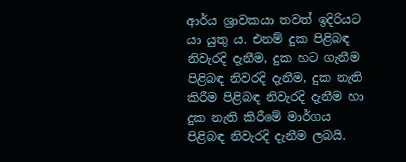ආර්ය ශ්‍රාවකයා තවත් ඉදිරියට යා යුතු ය. එනම් දුක පිළිබඳ නිවැරදි දැනීම, දුක හට ගැනීම පිළිබඳ නිවරදි දැනීම, දුක නැති කිරීම පිළිබඳ නිවැරදි දැනීම හා දුක නැති කිරීමේ මාර්ගය පිළිබඳ නිවැරදි දැනීම ලබයි.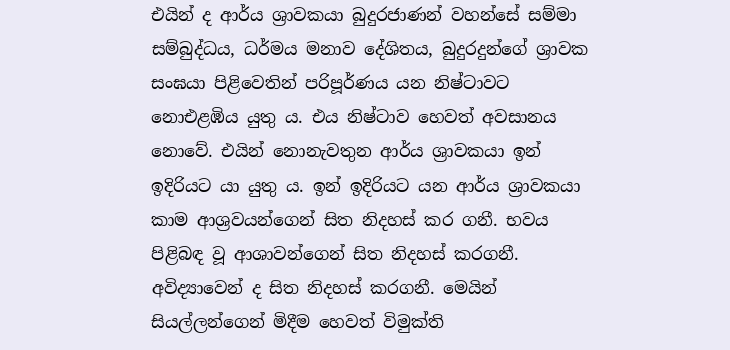එයින් ද ආර්ය ශ්‍රාවකයා බුදුරජාණන් වහන්සේ සම්මා සම්බුද්ධය, ධර්මය මනාව දේශිතය, බුදුරදුන්ගේ ශ්‍රාවක සංඝයා පිළිවෙතින් පරිපූර්ණය යන නිෂ්ටාවට නොඑළඹිය යුතු ය. එය නිෂ්ටාව හෙවත් අවසානය නොවේ. එයින් නොනැවතුන ආර්ය ශ්‍රාවකයා ඉන් ඉදිරියට යා යුතු ය. ඉන් ඉදිරියට යන ආර්ය ශ්‍රාවකයා කාම ආශ්‍රවයන්ගෙන් සිත නිදහස් කර ගනී. භවය පිළිබඳ වූ ආශාවන්ගෙන් සිත නිදහස් කරගනී. අවිද්‍යාවෙන් ද සිත නිදහස් කරගනී. මෙයින් සියල්ලන්ගෙන් මිදීම හෙවත් විමුක්ති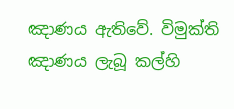ඤාණය ඇතිවේ. විමුක්ති ඤාණය ලැබූ කල්හි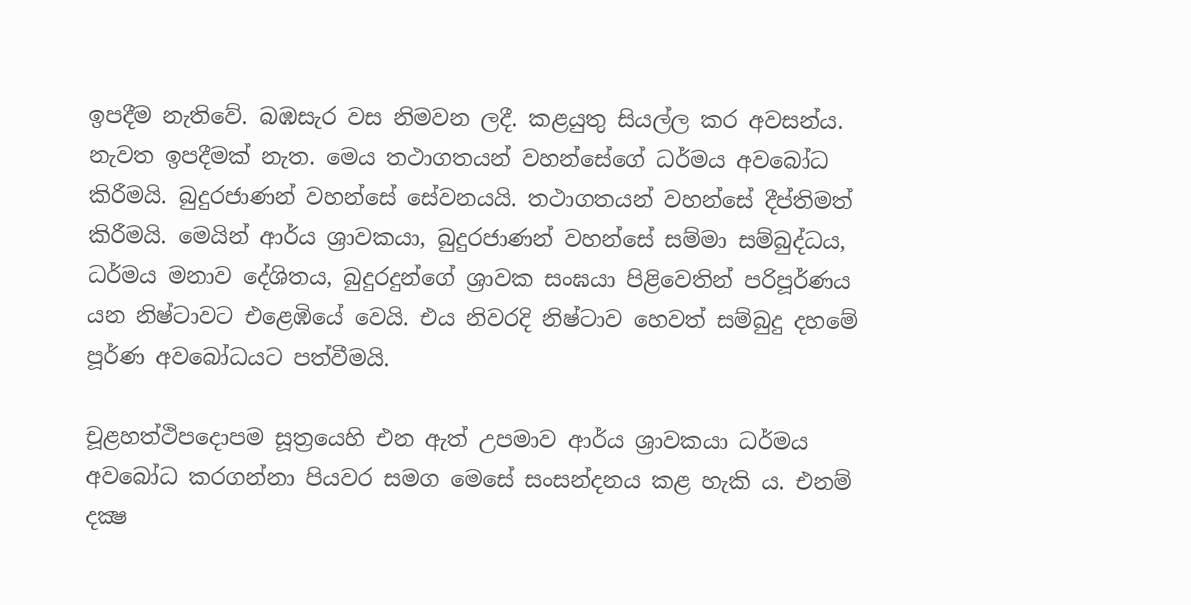ඉපදීම නැතිවේ. බඹසැර වස නිමවන ලදී. කළයුතු සියල්ල කර අවසන්ය. නැවත ඉපදීමක් නැත. මෙය තථාගතයන් වහන්සේගේ ධර්මය අවබෝධ කිරීමයි. බුදුරජාණන් වහන්සේ සේවනයයි. තථාගතයන් වහන්සේ දීප්තිමත් කිරීමයි. මෙයින් ආර්ය ශ්‍රාවකයා, බුදුරජාණන් වහන්සේ සම්මා සම්බුද්ධය, ධර්මය මනාව දේශිතය, බුදුරදුන්ගේ ශ්‍රාවක සංඝයා පිළිවෙතින් පරිපූර්ණය යන නිෂ්ටාවට එළෙඹියේ වෙයි. එය නිවරදි නිෂ්ටාව හෙවත් සම්බුදු දහමේ පූර්ණ අවබෝධයට පත්වීමයි.

චූළහත්ථිපදොපම සූත්‍රයෙහි එන ඇත් උපමාව ආර්ය ශ්‍රාවකයා ධර්මය අවබෝධ කරගන්නා පියවර සමග මෙසේ සංසන්දනය කළ හැකි ය. එනම් දක්‍ෂ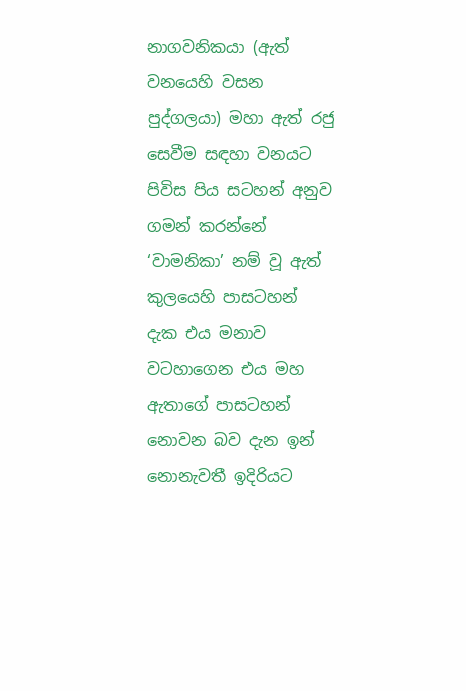නාගවනිකයා (ඇත් වනයෙහි වසන පුද්ගලයා) මහා ඇත් රජු සෙවීම සඳහා වනයට පිවිස පිය සටහන් අනුව ගමන් කරන්නේ ‘වාමනිකා’ නම් වූ ඇත් කුලයෙහි පාසටහන් දැක එය මනාව වටහාගෙන එය මහ ඇතාගේ පාසටහන් නොවන බව දැන ඉන් නොනැවතී ඉදිරියට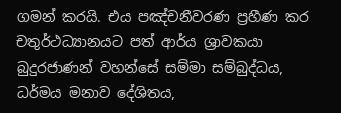ගමන් කරයි. එය පඤ්චනීවරණ ප්‍රහීණ කර චතුර්ථධ්‍යානයට පත් ආර්ය ශ්‍රාවකයා බුදුරජාණන් වහන්සේ සම්මා සම්බුද්ධය, ධර්මය මනාව දේශිතය,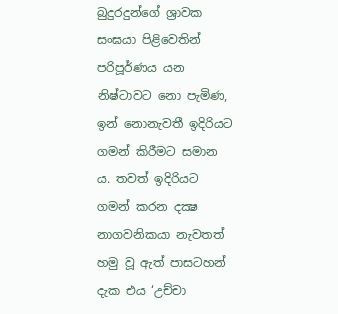බුදුරදුන්ගේ ශ්‍රාවක සංඝයා පිළිවෙතින් පරිපූර්ණය යන නිෂ්ටාවට නො පැමිණ, ඉන් නොනැවතී ඉදිරියට ගමන් කිරීමට සමාන ය. තවත් ඉදිරියට ගමන් කරන දක්‍ෂ නාගවනිකයා නැවතත් හමු වූ ඇත් පාසටහන් දැක එය ‘උච්චා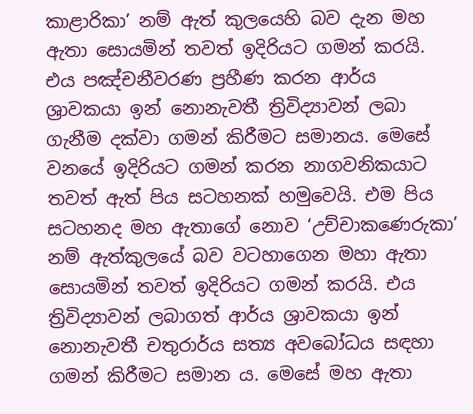කාළාරිකා’ නම් ඇත් කුලයෙහි බව දැන මහ ඇතා සොයමින් තවත් ඉදිරියට ගමන් කරයි. එය පඤ්චනීවරණ ප්‍රහීණ කරන ආර්ය ශ්‍රාවකයා ඉන් නොනැවතී ත්‍රිවිද්‍යාවන් ලබා ගැනීම දක්වා ගමන් කිරීමට සමානය. මෙසේ වනයේ ඉදිරියට ගමන් කරන නාගවනිකයාට තවත් ඇත් පිය සටහනක් හමුවෙයි. එම පිය සටහනද මහ ඇතාගේ නොව ‘උච්චාකණෙරුකා’ නම් ඇත්කුලයේ බව වටහාගෙන මහා ඇතා සොයමින් තවත් ඉදිරියට ගමන් කරයි. එය ත්‍රිවිද්‍යාවන් ලබාගත් ආර්ය ශ්‍රාවකයා ඉන් නොනැවතී චතුරාර්ය සත්‍ය අවබෝධය සඳහා ගමන් කිරීමට සමාන ය. මෙසේ මහ ඇතා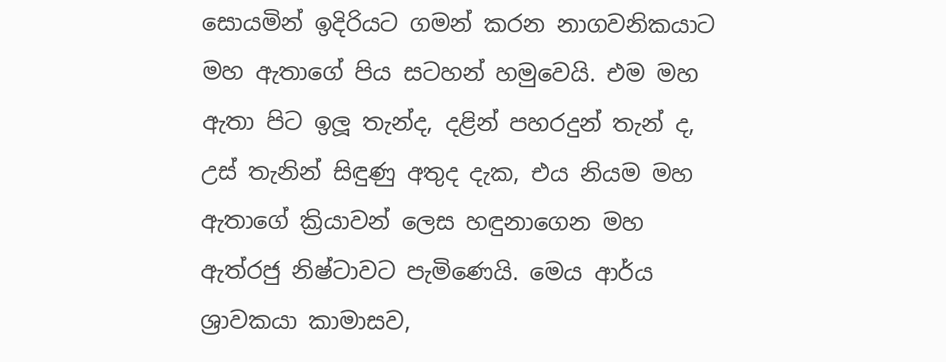සොයමින් ඉදිරියට ගමන් කරන නාගවනිකයාට මහ ඇතාගේ පිය සටහන් හමුවෙයි. එම මහ ඇතා පිට ඉලූ තැන්ද, දළින් පහරදුන් තැන් ද, උස් තැනින් සිඳුණු අතුද දැක, එය නියම මහ ඇතාගේ ක්‍රියාවන් ලෙස හඳුනාගෙන මහ ඇත්රජු නිෂ්ටාවට පැමිණෙයි. මෙය ආර්ය ශ්‍රාවකයා කාමාසව,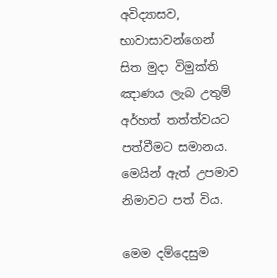අවිද්‍යාසව, භාවාසාවන්ගෙන් සිත මුදා විමුක්ති ඤාණය ලැබ උතුම් අර්හත් තත්ත්වයට පත්වීමට සමානය. මෙයින් ඇත් උපමාව නිමාවට පත් විය.

මෙම දම්දෙසුම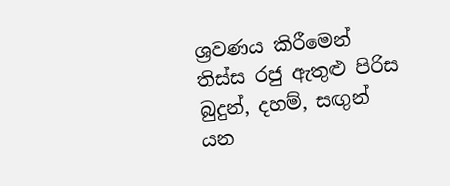ශ්‍රවණය කිරීමෙන් තිස්ස රජු ඇතුළු පිරිස බුදුන්, දහම්, සඟුන් යන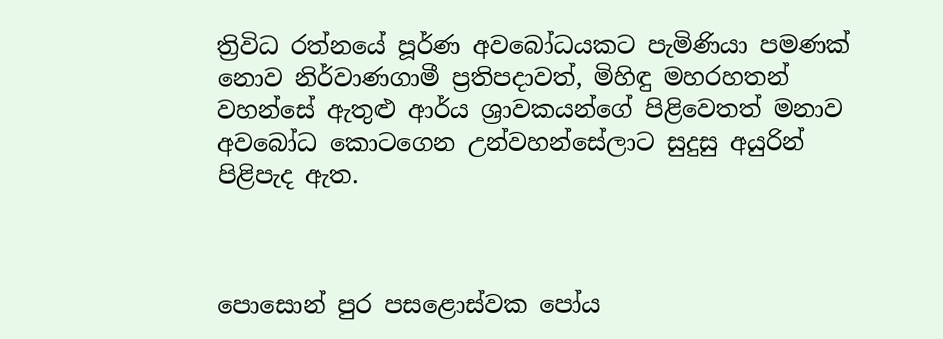ත්‍රිවිධ රත්නයේ පූර්ණ අවබෝධයකට පැමිණියා පමණක් නොව නිර්වාණගාමී ප්‍රතිපදාවත්, මිහිඳු මහරහතන් වහන්සේ ඇතුළු ආර්ය ශ්‍රාවකයන්ගේ පිළිවෙතත් මනාව අවබෝධ කොටගෙන උන්වහන්සේලාට සුදුසු අයුරින් පිළිපැද ඇත.



පොසොන් පුර පසළොස්වක පෝය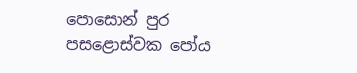පොසොන් පුර පසළොස්වක පෝය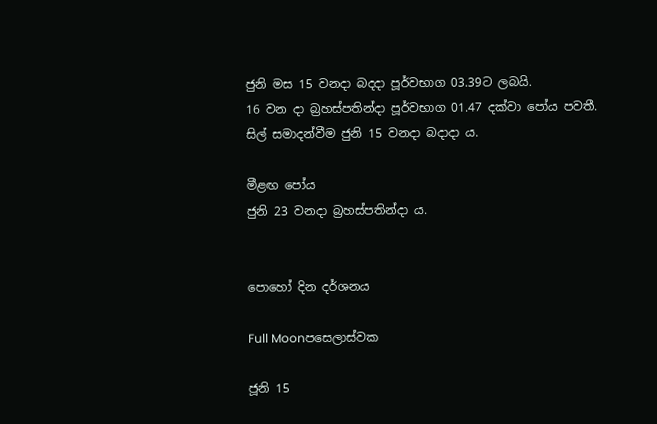ජුනි මස 15 වනදා බදදා පූර්වභාග 03.39ට ලබයි.
16 වන දා බ්‍රහස්පතින්දා පූර්වභාග 01.47 දක්වා පෝය පවතී.
සිල් සමාදන්වීම ජුනි 15 වනදා බදාදා ය.

මීළඟ පෝය
ජුනි 23 වනදා බ්‍රහස්පතින්දා ය.


පොහෝ දින දර්ශනය

Full Moonපසෙලාස්වක

ජූනි 15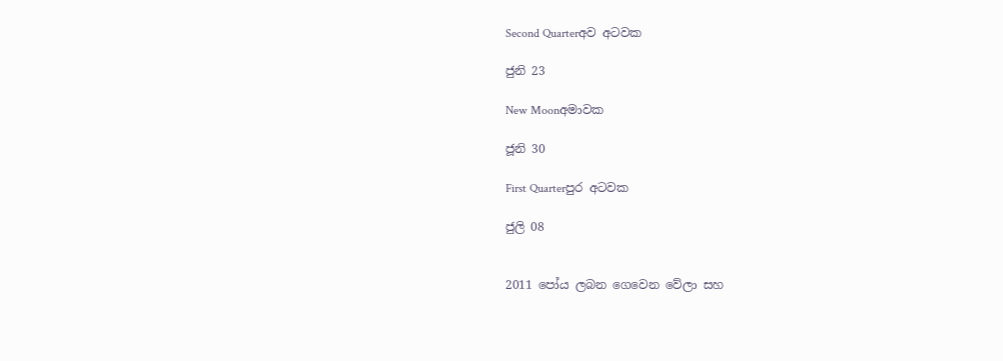Second Quarterඅව අටවක

ජුනි 23

New Moonඅමාවක

ජූනි 30

First Quarterපුර අටවක

ජුලි 08


2011 පෝය ලබන ගෙවෙන වේලා සහ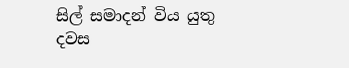සිල් සමාදන් විය යුතු දවස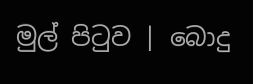මුල් පිටුව | බොදු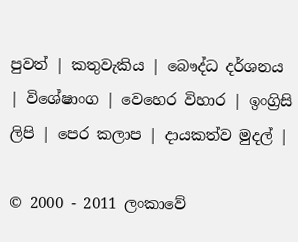පුවත් | කතුවැකිය | බෞද්ධ දර්ශනය | විශේෂාංග | වෙහෙර විහාර | ඉංග්‍රිසි ලිපි | පෙර කලාප | දායකත්ව මුදල් |

© 2000 - 2011 ලංකාවේ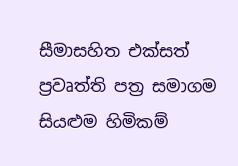සීමාසහිත එක්සත් ප්‍රවෘත්ති පත්‍ර සමාගම
සියළුම හිමිකම්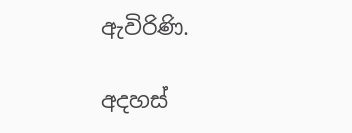ඇවිරිණි.

අදහස්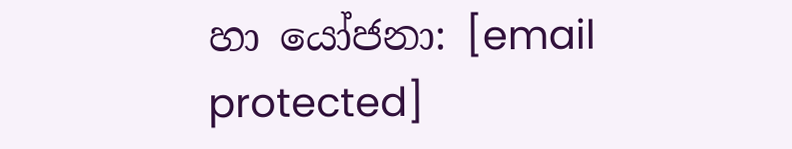හා යෝජනා: [email protected]